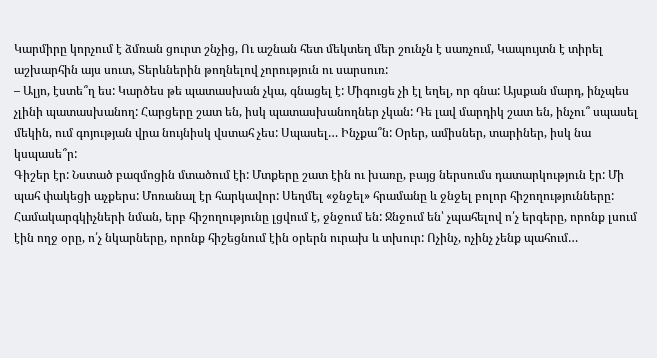Կարմիրը կորչում է ձմռան ցուրտ շնչից, Ու աշնան հետ մեկտեղ մեր շունչն է սառչում, Կապույտն է տիրել աշխարհին այս սուտ, Տերևներին թողնելով չորություն ու սարսուռ:
– Ալյո, էստե՞ղ ես: Կարծես թե պատասխան չկա, գնացել է: Միգուցե չի էլ եղել, որ գնա: Այսքան մարդ, ինչպես չլինի պատասխանող: Հարցերը շատ են, իսկ պատասխանողներ չկան: Դե լավ մարդիկ շատ են, ինչու՞ սպասել մեկին, ում գոյության վրա նույնիսկ վստահ չես: Սպասել… Ինչքա՞ն: Օրեր, ամիսներ, տարիներ, իսկ նա կսպասե՞ր:
Գիշեր էր: Նստած բազմոցին մտածում էի: Մտքերը շատ էին ու խառը, բայց ներսումս դատարկություն էր: Մի պահ փակեցի աչքերս: Մոռանալ էր հարկավոր: Սեղմել «ջնջել» հրամանը և ջնջել բոլոր հիշողությունները: Համակարգկիչների նման, երբ հիշողությունը լցվում է, ջնջում են: Ջնջում են՝ չպահելով ո՛չ երգերը, որոնք լսում էին ողջ օրը, ո՛չ նկարները, որոնք հիշեցնում էին օրերն ուրախ և տխուր: Ոչինչ, ոչինչ չենք պահում…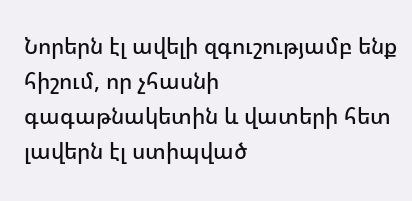Նորերն էլ ավելի զգուշությամբ ենք հիշում, որ չհասնի գագաթնակետին և վատերի հետ լավերն էլ ստիպված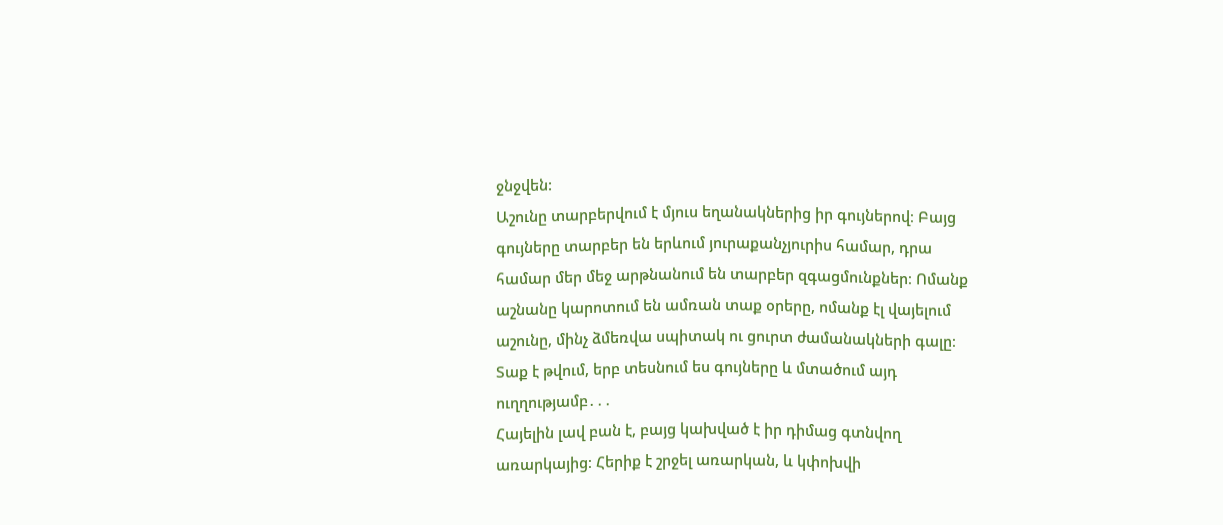ջնջվեն:
Աշունը տարբերվում է մյուս եղանակներից իր գույներով։ Բայց գույները տարբեր են երևում յուրաքանչյուրիս համար, դրա համար մեր մեջ արթնանում են տարբեր զգացմունքներ։ Ոմանք աշնանը կարոտում են ամռան տաք օրերը, ոմանք էլ վայելում աշունը, մինչ ձմեռվա սպիտակ ու ցուրտ ժամանակների գալը։ Տաք է թվում, երբ տեսնում ես գույները և մտածում այդ ուղղությամբ․․․
Հայելին լավ բան է, բայց կախված է իր դիմաց գտնվող առարկայից։ Հերիք է շրջել առարկան, և կփոխվի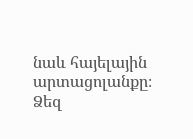նաև հայելային արտացոլանքը։ Ձեզ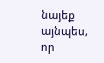նայեք այնպես, որ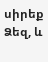սիրեք Ձեզ, և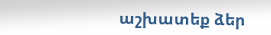աշխատեք ձեր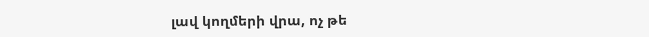լավ կողմերի վրա, ոչ թե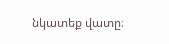նկատեք վատը։